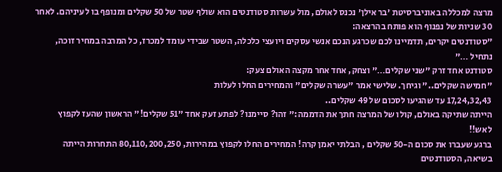מרצה למכללה באוניברסיטת 'בר אילן' נכנס לאולם, מול עשרות סטודנטים הוא שולף שטר של 50 שקלים ומנופף בו לעיניהם. לאחר 30 שניות של נפנוף הוא פותח בהרצאה:
"סטודנטים יקרים, תדמיינו לכם שכרגע הנכם אנשי עסקים ויועצי כלכלה, השטר שבידי עומד למכרז, כל המרבה במחיר זוכה, נתחיל …"
סטודנט אחד זרק "שני שקלים…" וצחק, אחד אחר מקצה האולם צעק:
"חמישה שקלים.." וגיחך. שלישי אמר "עשרה שקלים" והמחירים החלו לעלות
17,24,32,43 עד שהגיעו לסכום של 49 שקלים..
הייתה שתיקה באולם, קולו של המרצה חתך את הדממה:" זהו? סיימנו? לפתע זעק אחד "51 שקלים!" הראשון שהעז לקפוץ לאש!!
ברגע שעברו את סכום ה-50 שקלים , הבלתי יאמן קרה! המחירים החלו לקפוץ במהירות, 80,110,200,250 התחרות הייתה בשיאה, הסטודנטים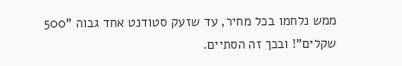ממש נלחמו בכל מחיר, עד שזעק סטודנט אחד גבוה "500 שקלים"! ובכך זה הסתיים.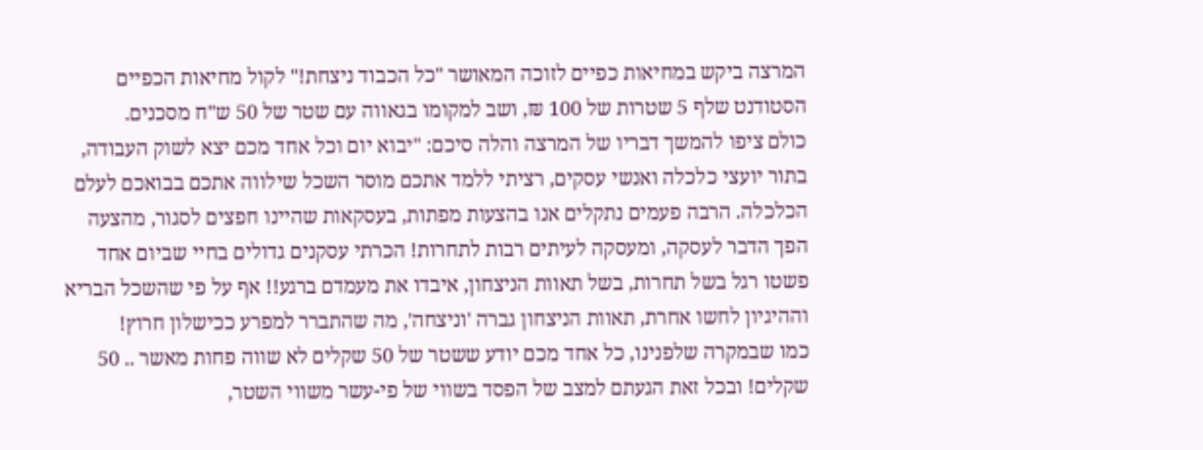המרצה ביקש במחיאות כפיים לזוכה המאושר "כל הכבוד ניצחת!" לקול מחיאות הכפיים
הסטודנט שלף 5 שטרות של 100 ₪, ושב למקומו בגאווה עם שטר של 50 ש"ח מסכנים.
כולם ציפו להמשך דבריו של המרצה והלה סיכם: "יבוא יום וכל אחד מכם יצא לשוק העבודה, בתור יועצי כלכלה ואנשי עסקים, רציתי ללמד אתכם מוסר השכל שילווה אתכם בבואכם לעלם הכלכלה. הרבה פעמים נתקלים אנו בהצעות מפתות, בעסקאות שהיינו חפצים לסגור, מהצעה הפך הדבר לעסקה, ומעסקה לעיתים רבות לתחרות! הכרתי עסקנים גדולים בחיי שביום אחד פשטו רגל בשל תחרות, בשל תאוות הניצחון, איבדו את מעמדם ברגע!! אף על פי שהשכל הבריא וההיגיון לחשו אחרת, תאוות הניצחון גברה 'וניצחה', מה שהתברר למפרע ככישלון חרוץ!
כמו שבמקרה שלפנינו, כל אחד מכם יודע ששטר של 50 שקלים לא שווה פחות מאשר .. 50 שקלים! ובכל זאת הגעתם למצב של הפסד בשווי של פי-עשר משווי השטר,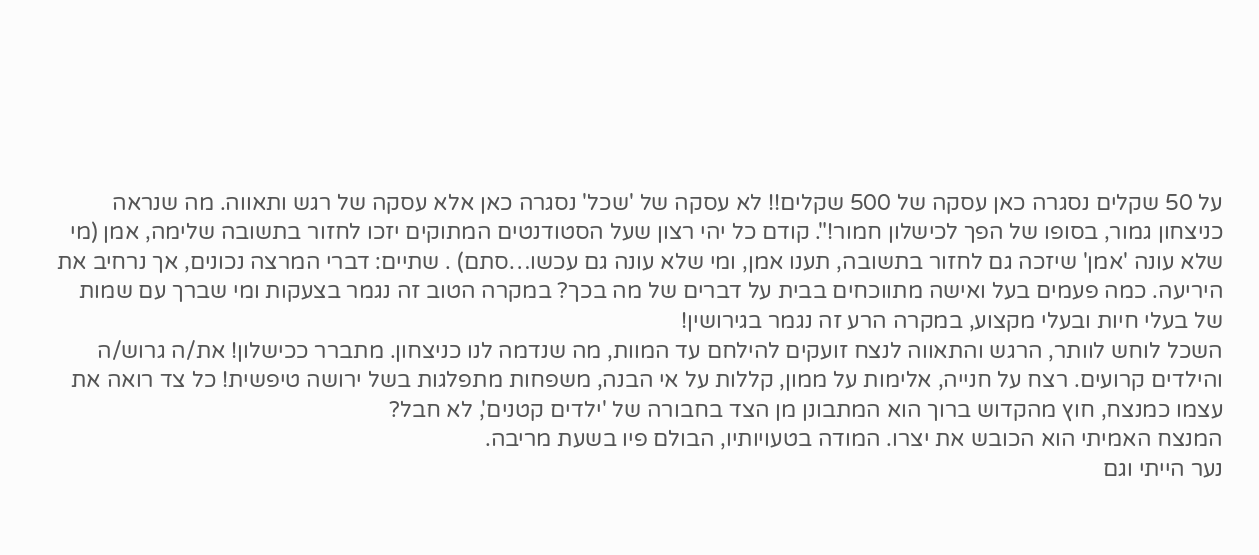על 50 שקלים נסגרה כאן עסקה של 500 שקלים!! לא עסקה של 'שכל' נסגרה כאן אלא עסקה של רגש ותאווה. מה שנראה כניצחון גמור, בסופו של הפך לכישלון חמור!". קודם כל יהי רצון שעל הסטודנטים המתוקים יזכו לחזור בתשובה שלימה, אמן (מי שלא עונה 'אמן' שיזכה גם לחזור בתשובה, תענו אמן, ומי שלא עונה גם עכשו…סתם) . שתיים: דברי המרצה נכונים, אך נרחיב את היריעה. כמה פעמים בעל ואישה מתווכחים בבית על דברים של מה בכך? במקרה הטוב זה נגמר בצעקות ומי שברך עם שמות של בעלי חיות ובעלי מקצוע, במקרה הרע זה נגמר בגירושין!
השכל לוחש לוותר, הרגש והתאווה לנצח זועקים להילחם עד המוות, מה שנדמה לנו כניצחון. מתברר ככישלון! את/ה גרוש/ה והילדים קרועים. רצח על חנייה, אלימות על ממון, קללות על אי הבנה, משפחות מתפלגות בשל ירושה טיפשית! כל צד רואה את עצמו כמנצח, חוץ מהקדוש ברוך הוא המתבונן מן הצד בחבורה של 'ילדים קטנים', לא חבל?
המנצח האמיתי הוא הכובש את יצרו. המודה בטעויותיו, הבולם פיו בשעת מריבה.
נער הייתי וגם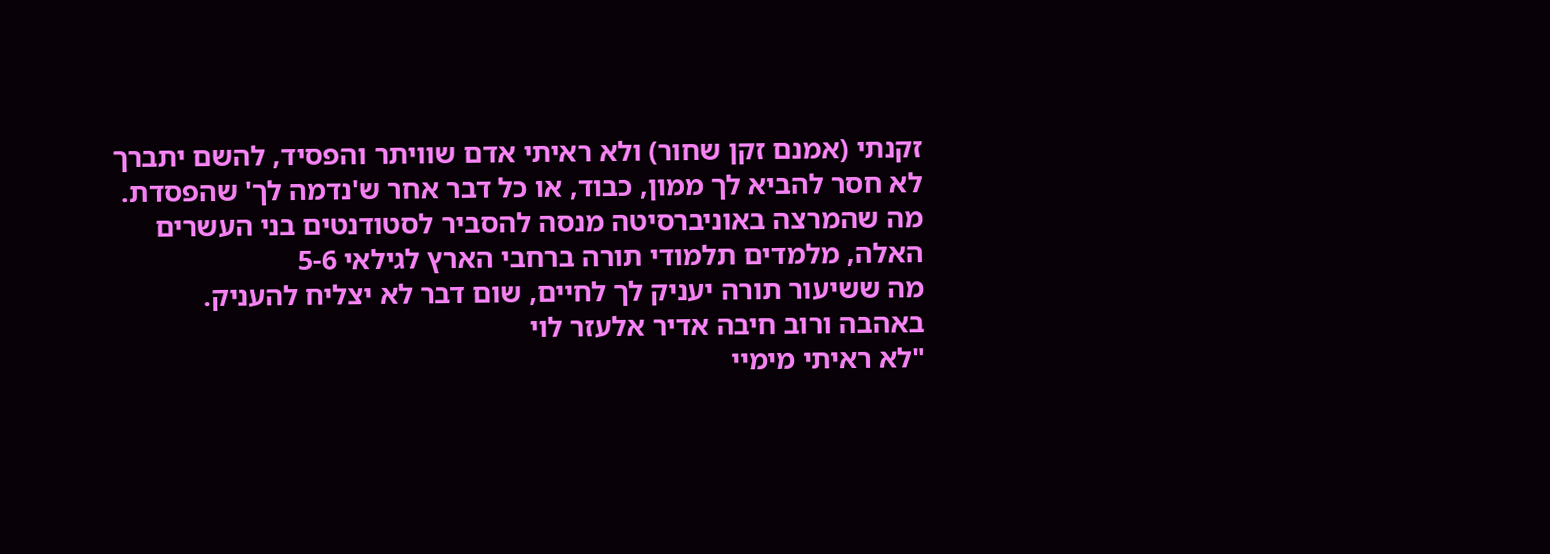זקנתי (אמנם זקן שחור) ולא ראיתי אדם שוויתר והפסיד, להשם יתברך לא חסר להביא לך ממון, כבוד, או כל דבר אחר ש'נדמה לך' שהפסדת.
מה שהמרצה באוניברסיטה מנסה להסביר לסטודנטים בני העשרים האלה, מלמדים תלמודי תורה ברחבי הארץ לגילאי 5-6
מה ששיעור תורה יעניק לך לחיים, שום דבר לא יצליח להעניק.
באהבה ורוב חיבה אדיר אלעזר לוי
"לא ראיתי מימיי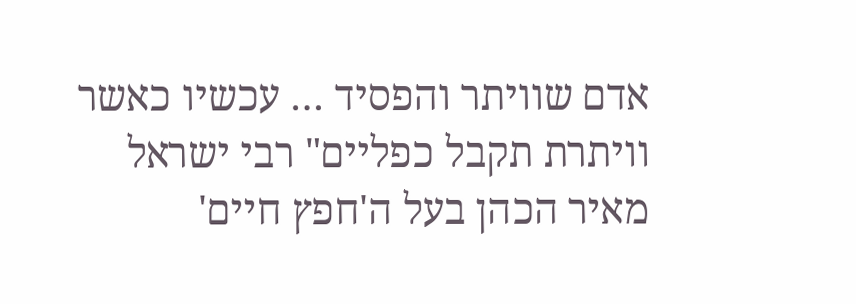אדם שוויתר והפסיד … עכשיו כאשר וויתרת תקבל כפליים" רבי ישראל מאיר הכהן בעל ה'חפץ חיים'